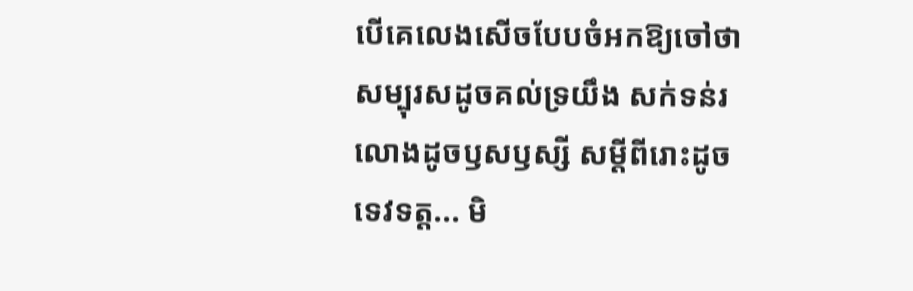បើគេលេងសើចបែបចំអកឱ្យចៅថា សម្បុរសដូចគល់ទ្រយឹង សក់ទន់រលោងដូចឫសឫស្សី សម្ដីពីរោះដូចទេវទត្ត... មិ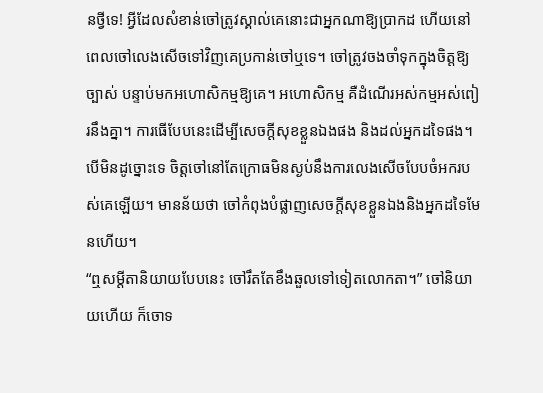នថ្វីទេ! អ្វីដែលសំខាន់ចៅត្រូវស្គាល់គេនោះជាអ្នកណាឱ្យប្រាកដ ហើយនៅពេលចៅលេងសើចទៅវិញគេប្រកាន់ចៅឬទេ។ ចៅត្រូវចងចាំទុកក្នុងចិត្តឱ្យច្បាស់ បន្ទាប់មកអហោសិកម្មឱ្យគេ។ អហោសិកម្ម គឺដំណើរអស់កម្មអស់ពៀរនឹងគ្នា។ ការធើបែបនេះដើម្បីសេចក្ដីសុខខ្លួនឯងផង និងដល់អ្នកដទៃផង។ បើមិនដូច្នោះទេ ចិត្តចៅនៅតែក្រោធមិនស្ងប់នឹងការលេងសើចបែបចំអករបស់គេឡើយ។ មានន័យថា ចៅកំពុងបំផ្លាញសេចក្ដីសុខខ្លួនឯងនិងអ្នកដទៃមែនហើយ។
“ឮសម្ដីតានិយាយបែបនេះ ចៅរឹតតែខឹងឆួលទៅទៀតលោកតា។” ចៅនិយាយហើយ ក៏ចោទ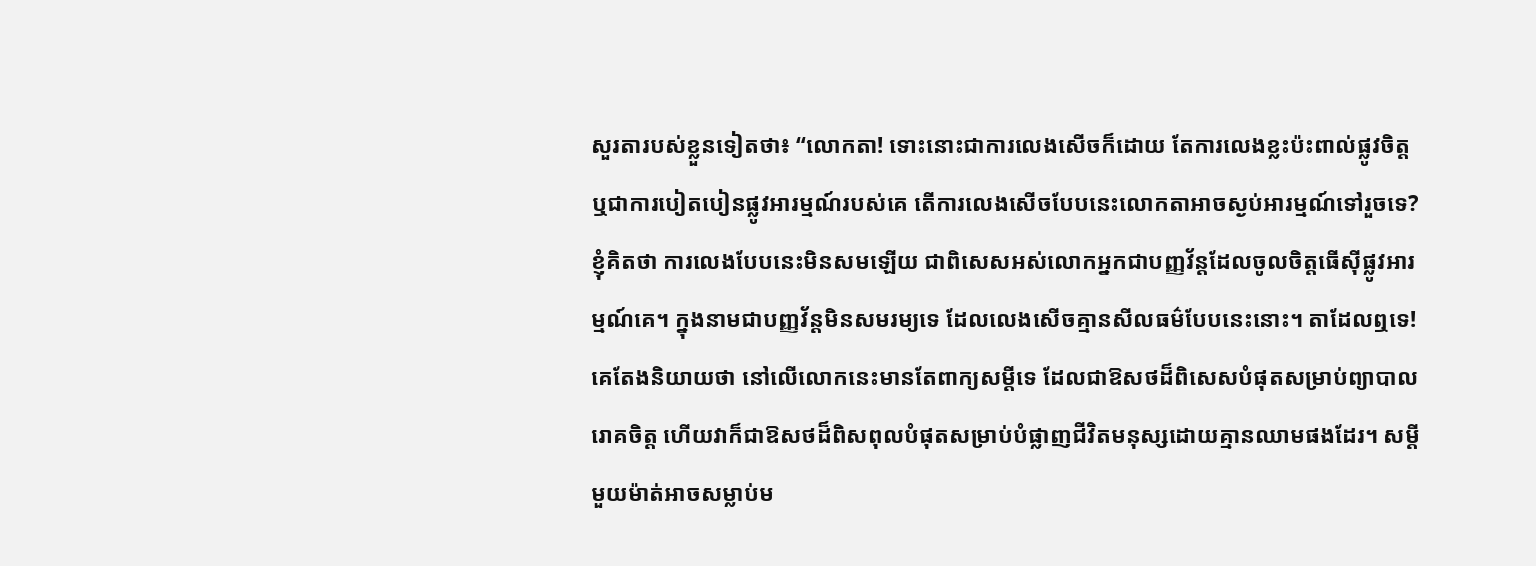សួរតារបស់ខ្លួនទៀតថា៖ “លោកតា! ទោះនោះជាការលេងសើចក៏ដោយ តែការលេងខ្លះប៉ះពាល់ផ្លូវចិត្ត ឬជាការបៀតបៀនផ្លូវអារម្មណ៍របស់គេ តើការលេងសើចបែបនេះលោកតាអាចស្ងប់អារម្មណ៍ទៅរួចទេ? ខ្ញុំគិតថា ការលេងបែបនេះមិនសមឡើយ ជាពិសេសអស់លោកអ្នកជាបញ្ញវ័ន្តដែលចូលចិត្តធើស៊ីផ្លូវអារម្មណ៍គេ។ ក្នុងនាមជាបញ្ញវ័ន្តមិនសមរម្យទេ ដែលលេងសើចគ្មានសីលធម៌បែបនេះនោះ។ តាដែលឮទេ! គេតែងនិយាយថា នៅលើលោកនេះមានតែពាក្យសម្ដីទេ ដែលជាឱសថដ៏ពិសេសបំផុតសម្រាប់ព្យាបាលរោគចិត្ត ហើយវាក៏ជាឱសថដ៏ពិសពុលបំផុតសម្រាប់បំផ្លាញជីវិតមនុស្សដោយគ្មានឈាមផងដែរ។ សម្ដីមួយម៉ាត់អាចសម្លាប់ម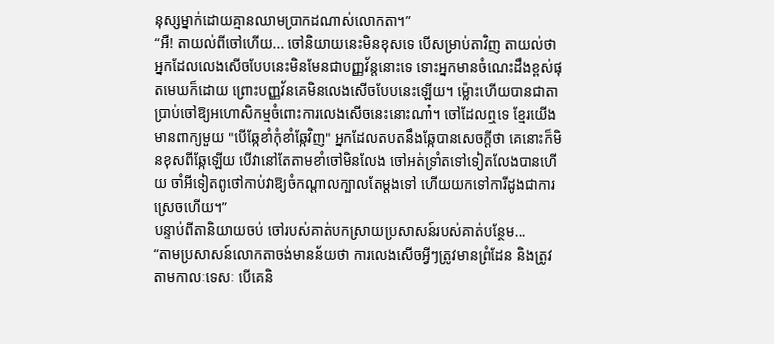នុស្សម្នាក់ដោយគ្មានឈាមប្រាកដណាស់លោកតា។”
“អឺ! តាយល់ពីចៅហើយ... ចៅនិយាយនេះមិនខុសទេ បើសម្រាប់តាវិញ តាយល់ថា អ្នកដែលលេងសើចបែបនេះមិនមែនជាបញ្ញវ័ន្តនោះទេ ទោះអ្នកមានចំណេះដឹងខ្ពស់ផុតមេឃក៏ដោយ ព្រោះបញ្ញវ័នគេមិនលេងសើចបែបនេះឡើយ។ ម្ល៉ោះហើយបានជាតាប្រាប់ចៅឱ្យអហោសិកម្មចំពោះការលេងសើចនេះនោះណា៎។ ចៅដែលឮទេ ខ្មែរយើងមានពាក្យមួយ "បើឆ្កែខាំកុំខាំឆ្កែវិញ" អ្នកដែលតបតនឹងឆ្កែបានសេចក្ដីថា គេនោះក៏មិនខុសពីឆ្កែឡើយ បើវានៅតែតាមខាំចៅមិនលែង ចៅអត់ទ្រាំតទៅទៀតលែងបានហើយ ចាំអីទៀតពូថៅកាប់វាឱ្យចំកណ្ដាលក្បាលតែម្ដងទៅ ហើយយកទៅការីដូងជាការស្រេចហើយ។”
បន្ទាប់ពីតានិយាយចប់ ចៅរបស់គាត់បកស្រាយប្រសាសន៍របស់គាត់បន្ថែម...
“តាមប្រសាសន៍លោកតាចង់មានន័យថា ការលេងសើចអ្វីៗត្រូវមានព្រំដែន និងត្រូវតាមកាលៈទេសៈ បើគេនិ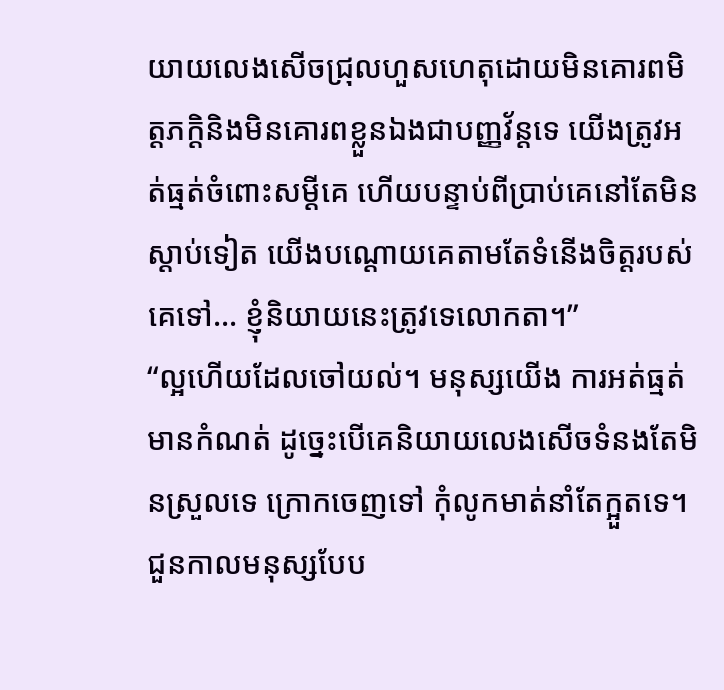យាយលេងសើចជ្រុលហួសហេតុដោយមិនគោរពមិត្តភក្តិនិងមិនគោរពខ្លួនឯងជាបញ្ញវ័ន្តទេ យើងត្រូវអត់ធ្មត់ចំពោះសម្ដីគេ ហើយបន្ទាប់ពីប្រាប់គេនៅតែមិនស្ដាប់ទៀត យើងបណ្ដោយគេតាមតែទំនើងចិត្តរបស់គេទៅ... ខ្ញុំនិយាយនេះត្រូវទេលោកតា។”
“ល្អហើយដែលចៅយល់។ មនុស្សយើង ការអត់ធ្មត់មានកំណត់ ដូច្នេះបើគេនិយាយលេងសើចទំនងតែមិនស្រួលទេ ក្រោកចេញទៅ កុំលូកមាត់នាំតែក្អួតទេ។ ជួនកាលមនុស្សបែប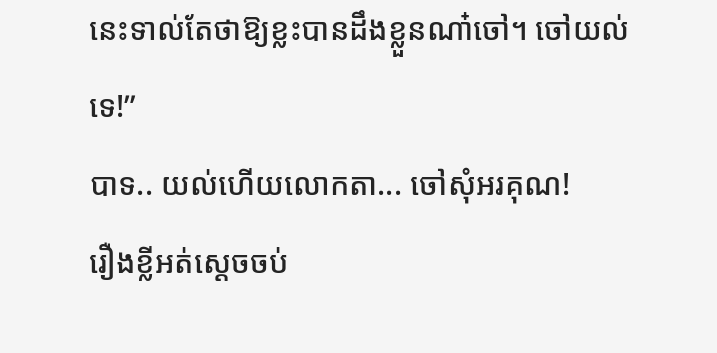នេះទាល់តែថាឱ្យខ្លះបានដឹងខ្លួនណា៎ចៅ។ ចៅយល់ទេ!”
បាទ.. យល់ហើយលោកតា... ចៅសុំអរគុណ!
រឿងខ្លីអត់ស្ដេចចប់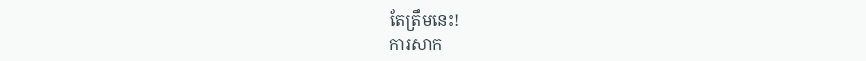តែត្រឹមនេះ!
ការសាក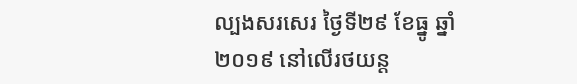ល្បងសរសេរ ថ្ងៃទី២៩ ខែធ្នូ ឆ្នាំ២០១៩ នៅលើរថយន្ត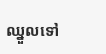ឈ្នួលទៅ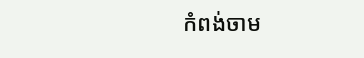កំពង់ចាម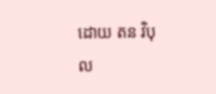ដោយ តន វិបុល